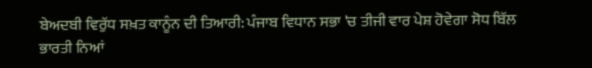ਬੇਅਦਬੀ ਵਿਰੁੱਧ ਸਖ਼ਤ ਕਾਨੂੰਨ ਦੀ ਤਿਆਰੀ: ਪੰਜਾਬ ਵਿਧਾਨ ਸਭਾ 'ਚ ਤੀਜੀ ਵਾਰ ਪੇਸ਼ ਹੋਵੇਗਾ ਸੋਧ ਬਿੱਲ
ਭਾਰਤੀ ਨਿਆਂ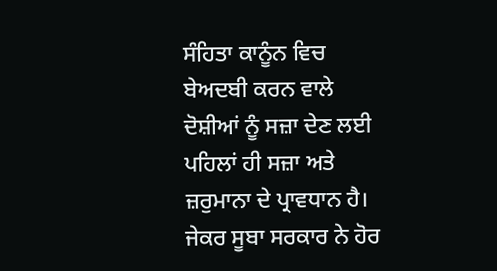ਸੰਹਿਤਾ ਕਾਨੂੰਨ ਵਿਚ ਬੇਅਦਬੀ ਕਰਨ ਵਾਲੇ ਦੋਸ਼ੀਆਂ ਨੂੰ ਸਜ਼ਾ ਦੇਣ ਲਈ ਪਹਿਲਾਂ ਹੀ ਸਜ਼ਾ ਅਤੇ ਜ਼ਰੁਮਾਨਾ ਦੇ ਪ੍ਰਾਵਧਾਨ ਹੈ। ਜੇਕਰ ਸੂਬਾ ਸਰਕਾਰ ਨੇ ਹੋਰ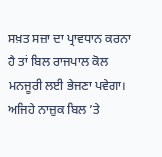ਸਖ਼ਤ ਸਜ਼ਾ ਦਾ ਪ੍ਰਾਵਧਾਨ ਕਰਨਾ ਹੈ ਤਾਂ ਬਿਲ ਰਾਜਪਾਲ ਕੋਲ ਮਨਜੂਰੀ ਲਈ ਭੇਜਣਾ ਪਵੇਗਾ। ਅਜਿਹੇ ਨਾਜ਼ੁਕ ਬਿਲ ’ਤੇ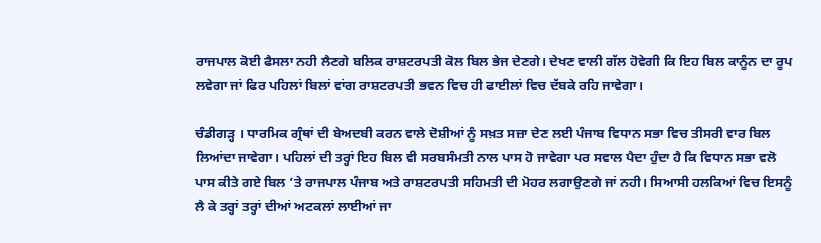ਰਾਜਪਾਲ ਕੋਈ ਫੈਸਲਾ ਨਹੀ ਲੈਣਗੇ ਬਲਿਕ ਰਾਸ਼ਟਰਪਤੀ ਕੋਲ ਬਿਲ ਭੇਜ ਦੇਣਗੇ। ਦੇਖਣ ਵਾਲੀ ਗੱਲ ਹੋਵੇਗੀ ਕਿ ਇਹ ਬਿਲ ਕਾਨੂੰਨ ਦਾ ਰੂਪ ਲਵੇਗਾ ਜਾਂ ਫਿਰ ਪਹਿਲਾਂ ਬਿਲਾਂ ਵਾਂਗ ਰਾਸ਼ਟਰਪਤੀ ਭਵਨ ਵਿਚ ਹੀ ਫਾਈਲਾਂ ਵਿਚ ਦੱਬਕੇ ਰਹਿ ਜਾਵੇਗਾ।

ਚੰਡੀਗੜ੍ਹ । ਧਾਰਮਿਕ ਗ੍ਰੰਥਾਂ ਦੀ ਬੇਅਦਬੀ ਕਰਨ ਵਾਲੇ ਦੋਸ਼ੀਆਂ ਨੂੰ ਸਖ਼ਤ ਸਜ਼ਾ ਦੇਣ ਲਈ ਪੰਜਾਬ ਵਿਧਾਨ ਸਭਾ ਵਿਚ ਤੀਸਰੀ ਵਾਰ ਬਿਲ ਲਿਆਂਦਾ ਜਾਵੇਗਾ। ਪਹਿਲਾਂ ਦੀ ਤਰ੍ਹਾਂ ਇਹ ਬਿਲ ਵੀ ਸਰਬਸੰਮਤੀ ਨਾਲ ਪਾਸ ਹੋ ਜਾਵੇਗਾ ਪਰ ਸਵਾਲ ਪੈਦਾ ਹੁੰਦਾ ਹੈ ਕਿ ਵਿਧਾਨ ਸਭਾ ਵਲੋ ਪਾਸ ਕੀਤੇ ਗਏ ਬਿਲ ’ਤੇ ਰਾਜਪਾਲ ਪੰਜਾਬ ਅਤੇ ਰਾਸ਼ਟਰਪਤੀ ਸਹਿਮਤੀ ਦੀ ਮੋਹਰ ਲਗਾਉਣਗੇ ਜਾਂ ਨਹੀ। ਸਿਆਸੀ ਹਲਕਿਆਂ ਵਿਚ ਇਸਨੂੰ ਲੈ ਕੇ ਤਰ੍ਹਾਂ ਤਰ੍ਹਾਂ ਦੀਆਂ ਅਟਕਲਾਂ ਲਾਈਆਂ ਜਾ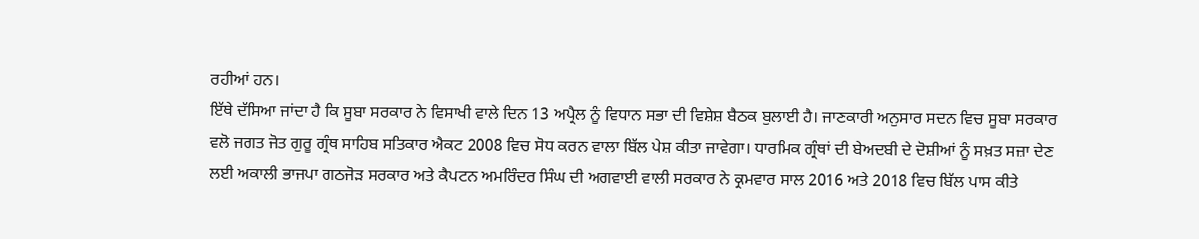ਰਹੀਆਂ ਹਨ।
ਇੱਥੇ ਦੱਸਿਆ ਜਾਂਦਾ ਹੈ ਕਿ ਸੂਬਾ ਸਰਕਾਰ ਨੇ ਵਿਸਾਖੀ ਵਾਲੇ ਦਿਨ 13 ਅਪ੍ਰੈਲ ਨੂੰ ਵਿਧਾਨ ਸਭਾ ਦੀ ਵਿਸ਼ੇਸ਼ ਬੈਠਕ ਬੁਲਾਈ ਹੈ। ਜਾਣਕਾਰੀ ਅਨੁਸਾਰ ਸਦਨ ਵਿਚ ਸੂਬਾ ਸਰਕਾਰ ਵਲੋ ਜਗਤ ਜੋਤ ਗੁਰੂ ਗ੍ਰੰਥ ਸਾਹਿਬ ਸਤਿਕਾਰ ਐਕਟ 2008 ਵਿਚ ਸੋਧ ਕਰਨ ਵਾਲਾ ਬਿੱਲ ਪੇਸ਼ ਕੀਤਾ ਜਾਵੇਗਾ। ਧਾਰਮਿਕ ਗ੍ਰੰਥਾਂ ਦੀ ਬੇਅਦਬੀ ਦੇ ਦੋਸ਼ੀਆਂ ਨੂੰ ਸਖ਼ਤ ਸਜ਼ਾ ਦੇਣ ਲਈ ਅਕਾਲੀ ਭਾਜਪਾ ਗਠਜੋੜ ਸਰਕਾਰ ਅਤੇ ਕੈਪਟਨ ਅਮਰਿੰਦਰ ਸਿੰਘ ਦੀ ਅਗਵਾਈ ਵਾਲੀ ਸਰਕਾਰ ਨੇ ਕ੍ਰਮਵਾਰ ਸਾਲ 2016 ਅਤੇ 2018 ਵਿਚ ਬਿੱਲ ਪਾਸ ਕੀਤੇ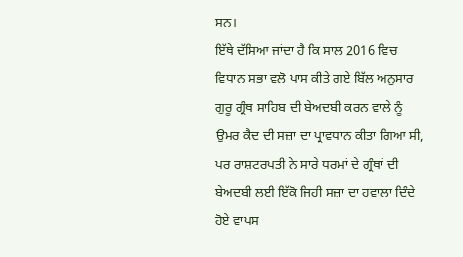ਸਨ।
ਇੱਥੇ ਦੱਸਿਆ ਜਾਂਦਾ ਹੈ ਕਿ ਸਾਲ 2016 ਵਿਚ ਵਿਧਾਨ ਸਭਾ ਵਲੋ ਪਾਸ ਕੀਤੇ ਗਏ ਬਿੱਲ ਅਨੁਸਾਰ ਗੁਰੂ ਗ੍ਰੰਥ ਸਾਹਿਬ ਦੀ ਬੇਅਦਬੀ ਕਰਨ ਵਾਲੇ ਨੂੰ ਉਮਰ ਕੈਦ ਦੀ ਸਜ਼ਾ ਦਾ ਪ੍ਰਾਵਧਾਨ ਕੀਤਾ ਗਿਆ ਸੀ, ਪਰ ਰਾਸ਼ਟਰਪਤੀ ਨੇ ਸਾਰੇ ਧਰਮਾਂ ਦੇ ਗ੍ਰੰਥਾਂ ਦੀ ਬੇਅਦਬੀ ਲਈ ਇੱਕੋ ਜਿਹੀ ਸਜ਼ਾ ਦਾ ਹਵਾਲਾ ਦਿੰਦੇ ਹੋਏ ਵਾਪਸ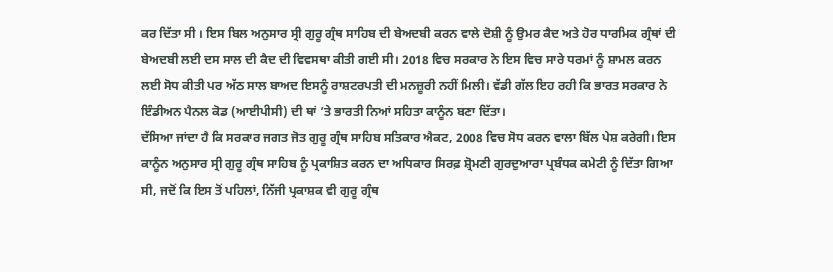ਕਰ ਦਿੱਤਾ ਸੀ । ਇਸ ਬਿਲ ਅਨੁਸਾਰ ਸ੍ਰੀ ਗੁਰੂ ਗ੍ਰੰਥ ਸਾਹਿਬ ਦੀ ਬੇਅਦਬੀ ਕਰਨ ਵਾਲੇ ਦੋਸ਼ੀ ਨੂੰ ਉਮਰ ਕੈਦ ਅਤੇ ਹੋਰ ਧਾਰਮਿਕ ਗ੍ਰੰਥਾਂ ਦੀ ਬੇਅਦਬੀ ਲਈ ਦਸ ਸਾਲ ਦੀ ਕੈਦ ਦੀ ਵਿਵਸਥਾ ਕੀਤੀ ਗਈ ਸੀ। 2018 ਵਿਚ ਸਰਕਾਰ ਨੇ ਇਸ ਵਿਚ ਸਾਰੇ ਧਰਮਾਂ ਨੂੰ ਸ਼ਾਮਲ ਕਰਨ ਲਈ ਸੋਧ ਕੀਤੀ ਪਰ ਅੱਠ ਸਾਲ ਬਾਅਦ ਇਸਨੂੰ ਰਾਸ਼ਟਰਪਤੀ ਦੀ ਮਨਜ਼ੂਰੀ ਨਹੀਂ ਮਿਲੀ। ਵੱਡੀ ਗੱਲ ਇਹ ਰਹੀ ਕਿ ਭਾਰਤ ਸਰਕਾਰ ਨੇ ਇੰਡੀਅਨ ਪੈਨਲ ਕੋਡ (ਆਈਪੀਸੀ) ਦੀ ਥਾਂ ’ਤੇ ਭਾਰਤੀ ਨਿਆਂ ਸਹਿਤਾ ਕਾਨੂੰਨ ਬਣਾ ਦਿੱਤਾ।
ਦੱਸਿਆ ਜਾਂਦਾ ਹੈ ਕਿ ਸਰਕਾਰ ਜਗਤ ਜੋਤ ਗੁਰੂ ਗ੍ਰੰਥ ਸਾਹਿਬ ਸਤਿਕਾਰ ਐਕਟ, 2008 ਵਿਚ ਸੋਧ ਕਰਨ ਵਾਲਾ ਬਿੱਲ ਪੇਸ਼ ਕਰੇਗੀ। ਇਸ ਕਾਨੂੰਨ ਅਨੁਸਾਰ ਸ੍ਰੀ ਗੁਰੂ ਗ੍ਰੰਥ ਸਾਹਿਬ ਨੂੰ ਪ੍ਰਕਾਸ਼ਿਤ ਕਰਨ ਦਾ ਅਧਿਕਾਰ ਸਿਰਫ਼ ਸ਼੍ਰੋਮਣੀ ਗੁਰਦੁਆਰਾ ਪ੍ਰਬੰਧਕ ਕਮੇਟੀ ਨੂੰ ਦਿੱਤਾ ਗਿਆ ਸੀ, ਜਦੋਂ ਕਿ ਇਸ ਤੋਂ ਪਹਿਲਾਂ, ਨਿੱਜੀ ਪ੍ਰਕਾਸ਼ਕ ਵੀ ਗੁਰੂ ਗ੍ਰੰਥ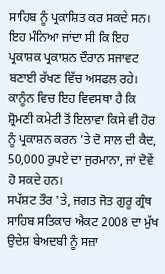ਸਾਹਿਬ ਨੂੰ ਪ੍ਰਕਾਸ਼ਿਤ ਕਰ ਸਕਦੇ ਸਨ। ਇਹ ਮੰਨਿਆ ਜਾਂਦਾ ਸੀ ਕਿ ਇਹ ਪ੍ਰਕਾਸ਼ਕ ਪ੍ਰਕਾਸ਼ਨ ਦੌਰਾਨ ਸਜਾਵਟ ਬਣਾਈ ਰੱਖਣ ਵਿੱਚ ਅਸਫਲ ਰਹੇ। ਕਾਨੂੰਨ ਵਿਚ ਇਹ ਵਿਵਸਥਾ ਹੈ ਕਿ ਸ਼੍ਰੋਮਣੀ ਕਮੇਟੀ ਤੋਂ ਇਲਾਵਾ ਕਿਸੇ ਵੀ ਹੋਰ ਨੂੰ ਪ੍ਰਕਾਸ਼ਨ ਕਰਨ ’ਤੇ ਦੋ ਸਾਲ ਦੀ ਕੈਦ, 50,000 ਰੁਪਏ ਦਾ ਜੁਰਮਾਨਾ, ਜਾਂ ਦੋਵੇਂ ਹੋ ਸਕਦੇ ਹਨ।
ਸਪੱਸ਼ਟ ਤੌਰ 'ਤੇ, ਜਗਤ ਜੋਤ ਗੁਰੂ ਗ੍ਰੰਥ ਸਾਹਿਬ ਸਤਿਕਾਰ ਐਕਟ 2008 ਦਾ ਮੁੱਖ ਉਦੇਸ਼ ਬੇਅਦਬੀ ਨੂੰ ਸਜ਼ਾ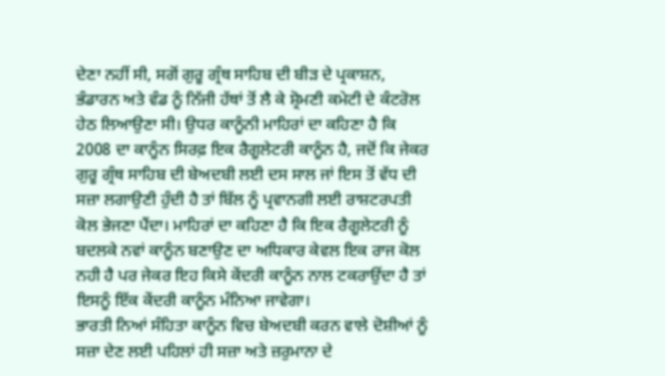ਦੇਣਾ ਨਹੀਂ ਸੀ, ਸਗੋਂ ਗੁਰੂ ਗ੍ਰੰਥ ਸਾਹਿਬ ਦੀ ਬੀੜ ਦੇ ਪ੍ਰਕਾਸ਼ਨ, ਭੰਡਾਰਨ ਅਤੇ ਵੰਡ ਨੂੰ ਨਿੱਜੀ ਹੱਥਾਂ ਤੋਂ ਲੈ ਕੇ ਸ਼੍ਰੋਮਣੀ ਕਮੇਟੀ ਦੇ ਕੰਟਰੋਲ ਹੇਠ ਲਿਆਉਣਾ ਸੀ। ਉਧਰ ਕਾਨੂੰਨੀ ਮਾਹਿਰਾਂ ਦਾ ਕਹਿਣਾ ਹੈ ਕਿ 2008 ਦਾ ਕਾਨੂੰਨ ਸਿਰਫ਼ ਇਕ ਰੈਗੂਲੇਟਰੀ ਕਾਨੂੰਨ ਹੈ, ਜਦੋਂ ਕਿ ਜੇਕਰ ਗੁਰੂ ਗ੍ਰੰਥ ਸਾਹਿਬ ਦੀ ਬੇਅਦਬੀ ਲਈ ਦਸ ਸਾਲ ਜਾਂ ਇਸ ਤੋਂ ਵੱਧ ਦੀ ਸਜ਼ਾ ਲਗਾਉਣੀ ਹੁੰਦੀ ਹੈ ਤਾਂ ਬਿੱਲ ਨੂੰ ਪ੍ਰਵਾਨਗੀ ਲਈ ਰਾਸ਼ਟਰਪਤੀ ਕੋਲ ਭੇਜਣਾ ਪੈਂਦਾ। ਮਾਹਿਰਾਂ ਦਾ ਕਹਿਣਾ ਹੈ ਕਿ ਇਕ ਰੈਗੂਲੇਟਰੀ ਨੂੰ ਬਦਲਕੇ ਨਵਾਂ ਕਾਨੂੰਨ ਬਣਾਉਣ ਦਾ ਅਧਿਕਾਰ ਕੇਵਲ ਇਕ ਰਾਜ ਕੋਲ ਨਹੀ ਹੈ ਪਰ ਜੇਕਰ ਇਹ ਕਿਸੇ ਕੇਂਦਰੀ ਕਾਨੂੰਨ ਨਾਲ ਟਕਰਾਉਂਦਾ ਹੈ ਤਾਂ ਇਸਨੂੰ ਇੱਕ ਕੇਂਦਰੀ ਕਾਨੂੰਨ ਮੰਨਿਆ ਜਾਵੇਗਾ।
ਭਾਰਤੀ ਨਿਆਂ ਸੰਹਿਤਾ ਕਾਨੂੰਨ ਵਿਚ ਬੇਅਦਬੀ ਕਰਨ ਵਾਲੇ ਦੋਸ਼ੀਆਂ ਨੂੰ ਸਜ਼ਾ ਦੇਣ ਲਈ ਪਹਿਲਾਂ ਹੀ ਸਜ਼ਾ ਅਤੇ ਜ਼ਰੁਮਾਨਾ ਦੇ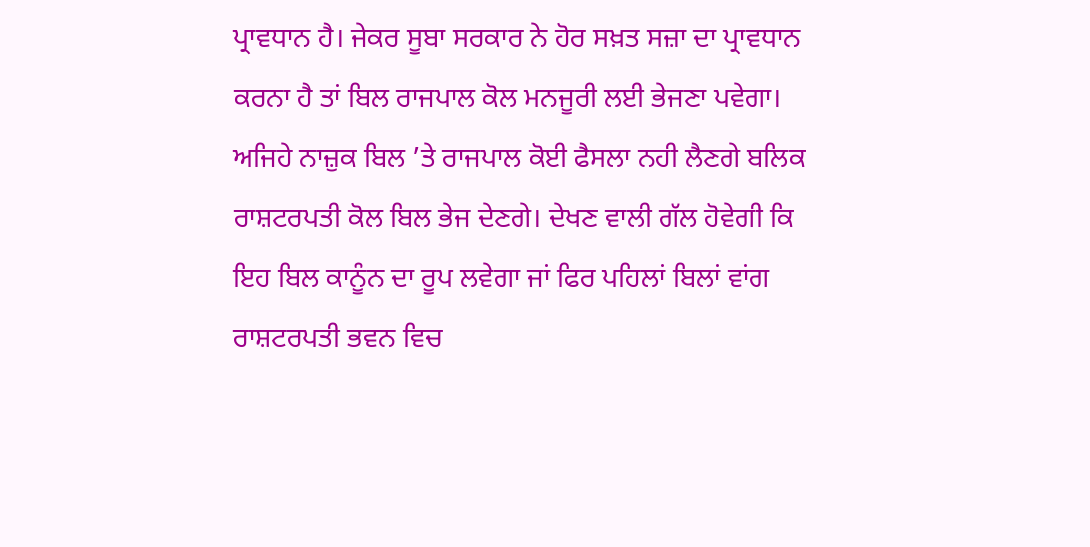ਪ੍ਰਾਵਧਾਨ ਹੈ। ਜੇਕਰ ਸੂਬਾ ਸਰਕਾਰ ਨੇ ਹੋਰ ਸਖ਼ਤ ਸਜ਼ਾ ਦਾ ਪ੍ਰਾਵਧਾਨ ਕਰਨਾ ਹੈ ਤਾਂ ਬਿਲ ਰਾਜਪਾਲ ਕੋਲ ਮਨਜੂਰੀ ਲਈ ਭੇਜਣਾ ਪਵੇਗਾ। ਅਜਿਹੇ ਨਾਜ਼ੁਕ ਬਿਲ ’ਤੇ ਰਾਜਪਾਲ ਕੋਈ ਫੈਸਲਾ ਨਹੀ ਲੈਣਗੇ ਬਲਿਕ ਰਾਸ਼ਟਰਪਤੀ ਕੋਲ ਬਿਲ ਭੇਜ ਦੇਣਗੇ। ਦੇਖਣ ਵਾਲੀ ਗੱਲ ਹੋਵੇਗੀ ਕਿ ਇਹ ਬਿਲ ਕਾਨੂੰਨ ਦਾ ਰੂਪ ਲਵੇਗਾ ਜਾਂ ਫਿਰ ਪਹਿਲਾਂ ਬਿਲਾਂ ਵਾਂਗ ਰਾਸ਼ਟਰਪਤੀ ਭਵਨ ਵਿਚ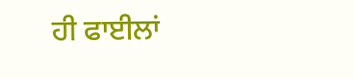ਹੀ ਫਾਈਲਾਂ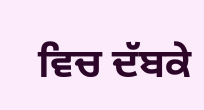ਵਿਚ ਦੱਬਕੇ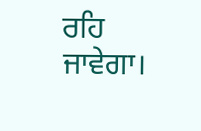ਰਹਿ ਜਾਵੇਗਾ।